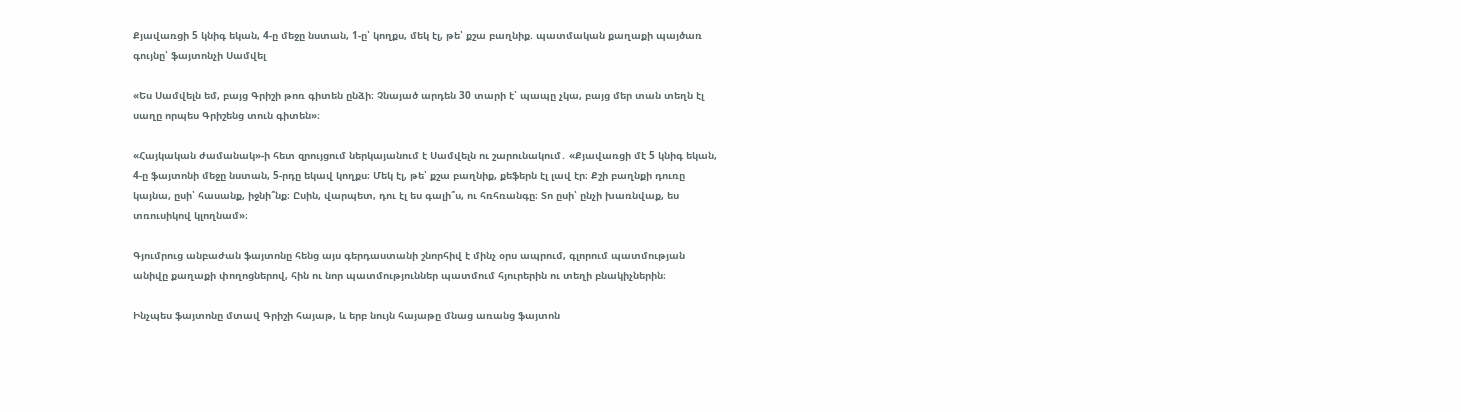Քյավառցի 5 կնիգ եկան, 4-ը մեջը նստան, 1-ը՝ կողքս, մեկ էլ, թե՝ քշա բաղնիք. պատմական քաղաքի պայծառ գույնը՝ ֆայտոնչի Սամվել

«Ես Սամվելն եմ, բայց Գրիշի թոռ գիտեն ընձի։ Չնայած արդեն 30 տարի է՝ պապը չկա, բայց մեր տան տեղն էլ սաղը որպես Գրիշենց տուն գիտեն»։

«Հայկական ժամանակ»-ի հետ զրույցում ներկայանում է Սամվելն ու շարունակում․ «Քյավառցի մէ 5 կնիգ եկան, 4-ը ֆայտոնի մեջը նստան, 5-րդը եկավ կողքս։ Մեկ էլ, թե՝ քշա բաղնիք, քեֆերն էլ լավ էր։ Քշի բաղնքի դուռը կայնա, ըսի՝ հասանք, իջնի՞նք։ Ըսին, վարպետ, դու էլ ես գալի՞ս, ու հռհռանգը։ Տո ըսի՝ ընչի խառնվաք, ես տռուսիկով կլողնամ»։

Գյումրուց անբաժան ֆայտոնը հենց այս գերդաստանի շնորհիվ է մինչ օրս ապրում, գլորում պատմության անիվը քաղաքի փողոցներով, հին ու նոր պատմություններ պատմում հյուրերին ու տեղի բնակիչներին։

Ինչպես ֆայտոնը մտավ Գրիշի հայաթ, և երբ նույն հայաթը մնաց առանց ֆայտոն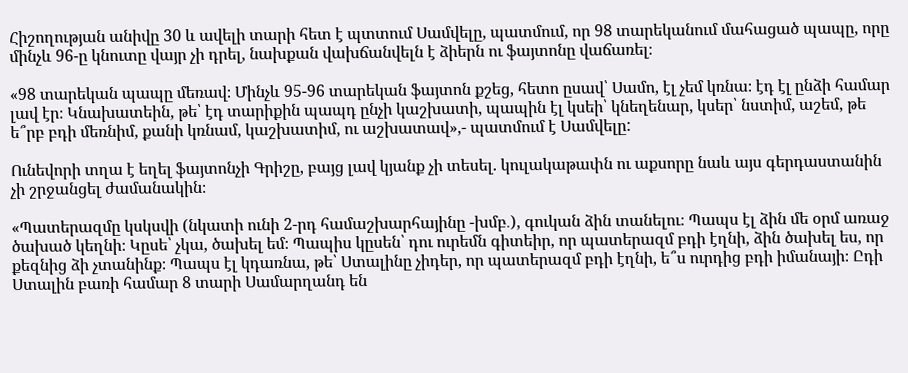Հիշողության անիվը 30 և ավելի տարի հետ է պտտում Սամվելը, պատմում, որ 98 տարեկանում մահացած պապը, որը մինչև 96-ը կնուտը վայր չի դրել, նախքան վախճանվելն է ձիերն ու ֆայտոնը վաճառել։

«98 տարեկան պապը մեռավ։ Մինչև 95-96 տարեկան ֆայտոն քշեց, հետո ըսավ՝ Սամո, էլ չեմ կռնա։ էդ էլ ընձի համար լավ էր։ Կնախատեին, թե՝ էդ տարիքին պապդ ընչի կաշխատի, պապին էլ կսեի՝ կնեղենար, կսեր՝ նստիմ, աշեմ, թե ե՞րբ բդի մեռնիմ, քանի կռնամ, կաշխատիմ, ու աշխատավ»,- պատմում է Սամվելը:

Ունեվորի տղա է եղել ֆայտոնչի Գրիշը, բայց լավ կյանք չի տեսել. կուլակաթափն ու աքսորը նաև այս գերդաստանին չի շրջանցել ժամանակին։

«Պատերազմը կսկսվի (նկատի ունի 2-րդ համաշխարհայինը -խմբ․), գուկան ձին տանելու։ Պապս էլ ձին մե օրմ առաջ ծախած կեղնի։ Կըսե՝ չկա, ծախել եմ։ Պապիս կըսեն՝ դու ուրեմն գիտեիր, որ պատերազմ բդի էղնի, ձին ծախել ես, որ քեզնից ձի չտանինք։ Պապս էլ կդառնա, թե՝ Ստալինը չիդեր, որ պատերազմ բդի էղնի, ե՞ս ուրդից բդի իմանայի։ Ըդի Ստալին բառի համար 8 տարի Սամարղանդ են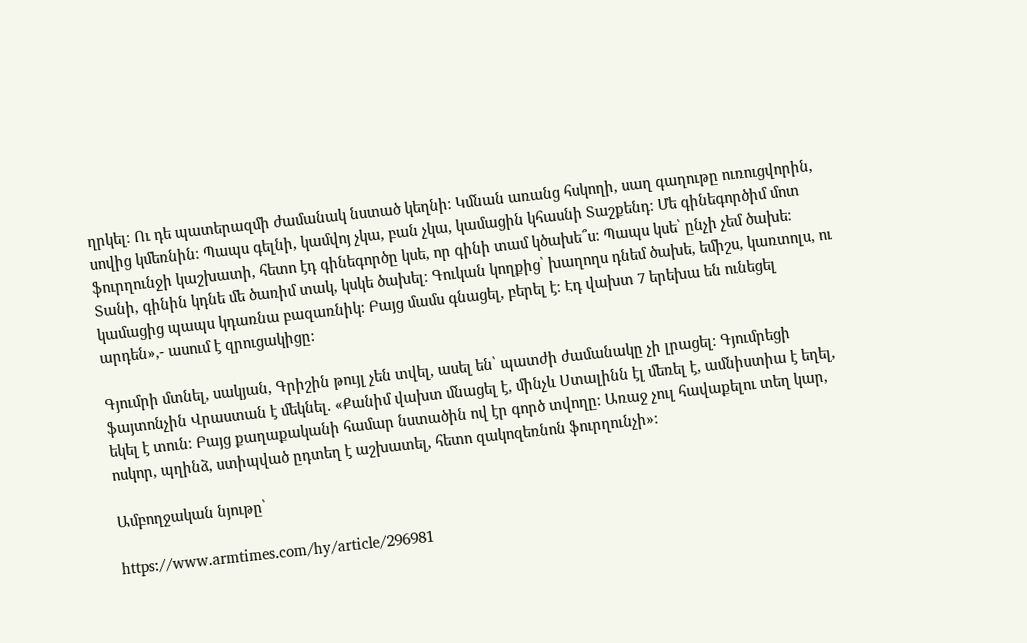ղրկել։ Ու դե պատերազմի ժամանակ նստած կեղնի։ Կմնան առանց հսկողի, սաղ գաղութը ուռուցվորին, սովից կմեռնին։ Պապս գելնի, կամվոյ չկա, բան չկա, կամացին կհասնի Տաշքենդ։ Մե գինեգործիմ մոտ ֆուրղունջի կաշխատի, հետո էդ գինեգործը կսե, որ գինի տամ կծախե՞ս։ Պապս կսե՝ ընչի չեմ ծախե։ Տանի, գինին կդնե մե ծառիմ տակ, կսկե ծախել։ Գուկան կողքից՝ խաղողս դնեմ ծախե, եմիշս, կառտոլս, ու կամացից պապս կդառնա բազառնիկ։ Բայց մամս գնացել, բերել է։ Էդ վախտ 7 երեխա են ունեցել արդեն»,- ասում է զրուցակիցը:

Գյումրի մտնել, սակյան, Գրիշին թույլ չեն տվել, ասել են՝ պատժի ժամանակը չի լրացել։ Գյումրեցի ֆայտոնչին Վրաստան է մեկնել. «Քանիմ վախտ մնացել է, մինչև Ստալինն էլ մեռել է, ամնիստիա է եղել, եկել է տուն։ Բայց քաղաքականի համար նստածին ով էր գործ տվողը։ Առաջ չուլ հավաքելու տեղ կար, ոսկոր, պղինձ, ստիպված ըդտեղ է աշխատել, հետո զակոզեռնոն ֆուրղունչի»։

Ամբողջական նյութը՝

https://www.armtimes.com/hy/article/296981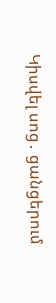Կիսվել սոց․ ցանցերում